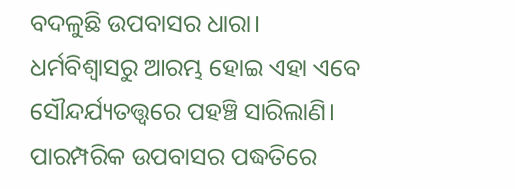ବଦଳୁଛି ଉପବାସର ଧାରା। ଧର୍ମବିଶ୍ବାସରୁ ଆରମ୍ଭ ହୋଇ ଏହା ଏବେ ସୌନ୍ଦର୍ଯ୍ୟତତ୍ତ୍ବରେ ପହଞ୍ଚି ସାରିଲାଣି। ପାରମ୍ପରିକ ଉପବାସର ପଦ୍ଧତିରେ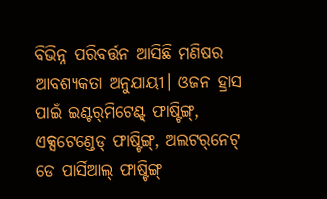ବିଭିନ୍ନ ପରିବର୍ତ୍ତନ ଆସିଛି ମଣିଷର ଆବଶ୍ୟକତା ଅନୁଯାୟୀ। ଓଜନ ହ୍ରାସ ପାଇଁ ଇଣ୍ଟର୍‌ମିଟେଣ୍ଟ୍‌ ଫାଷ୍ଟିଙ୍ଗ୍‌, ଏକ୍ସଟେଣ୍ଡେଡ୍‌ ଫାଷ୍ଟିଙ୍ଗ୍‌, ଅଲଟର୍‌ନେଟ୍‌ ଡେ ପାର୍ସିଆଲ୍‌ ଫାଷ୍ଟିଙ୍ଗ୍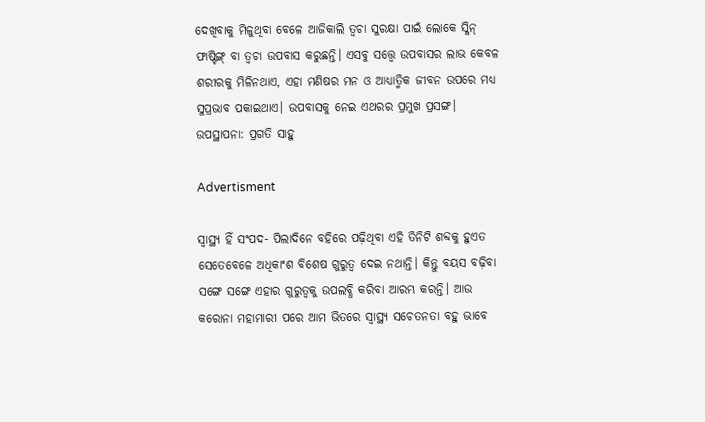ଦେଖିବାକୁ ମିଳୁଥିବା ବେଳେ ଆଜିକାଲି ତ୍ବଚା ସୁରକ୍ଷା ପାଇଁ ଲୋକେ ସ୍କିନ୍‌ ଫାଷ୍ଟିଙ୍ଗ୍ ବା ତ୍ବଚା ଉପବାସ କରୁଛନ୍ତି। ଏସବୁ ସତ୍ତ୍ବେ ଉପବାସର ଲାଭ କେବଳ ଶରୀରକୁ ମିଳିନଥାଏ, ଏହା ମଣିଷର ମନ ଓ ଆଧ୍ୟାତ୍ମିକ ଜୀବନ ଉପରେ ମଧ୍ୟ ସୁପ୍ରଭାବ ପକାଇଥାଏ। ଉପବାସକୁ ନେଇ ଏଥରର ପ୍ରମୁଖ ପ୍ରସଙ୍ଗ।
ଉପସ୍ଥାପନା: ପ୍ରଗତି ସାହୁ

Advertisment

ସ୍ବାସ୍ଥ୍ୟ ହିଁ ସଂପଦ- ପିଲାଦିନେ ବହିରେ ପଢ଼ିଥିବା ଏହି ତିନିଟି ଶବ୍ଦକୁ ହୁଏତ ସେତେବେଳେ ଅଧିକାଂଶ ବିଶେଷ ଗୁରୁତ୍ବ ଦେଇ ନଥାନ୍ତି। କିନ୍ତୁ ବୟସ ବଢ଼ିବା ସଙ୍ଗେ ସଙ୍ଗେ ଏହାର ଗୁରୁତ୍ବକୁ ଉପଲବ୍ଧି କରିବା ଆରମ୍ଭ କରନ୍ତି। ଆଉ କରୋନା ମହାମାରୀ ପରେ ଆମ ଭିତରେ ସ୍ବାସ୍ଥ୍ୟ ସଚେତନତା ବହୁ ଭାବେ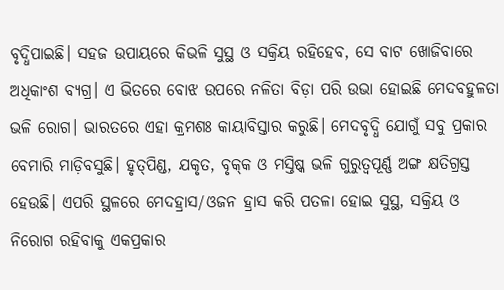ବୃଦ୍ଧିପାଇଛି। ସହଜ ଉପାୟରେ କିଭଳି ସୁସ୍ଥ ଓ ସକ୍ରିୟ ରହିହେବ, ସେ ବାଟ ଖୋଜିବାରେ ଅଧିକାଂଶ ବ୍ୟଗ୍ର। ଏ ଭିତରେ ବୋଝ ଉପରେ ନଳିତା ବିଡ଼ା ପରି ଉଭା ହୋଇଛି ମେଦବହୁଳତା ଭଳି ରୋଗ। ଭାରତରେ ଏହା କ୍ରମଶଃ କାୟାବିସ୍ତାର କରୁଛି। ମେଦବୃଦ୍ଧି ଯୋଗୁଁ ସବୁ ପ୍ରକାର ବେମାରି ମାଡ଼ିବସୁଛି। ହୃତ୍‌ପିଣ୍ଡ, ଯକୃତ, ବୃକ୍‌କ ଓ ମସ୍ତିଷ୍କ ଭଳି ଗୁରୁତ୍ବପୂର୍ଣ୍ଣ ଅଙ୍ଗ କ୍ଷତିଗ୍ରସ୍ତ ହେଉଛି। ଏପରି ସ୍ଥଳରେ ମେଦହ୍ରାସ/ଓଜନ ହ୍ରାସ କରି ପତଳା ହୋଇ ସୁସ୍ଥ, ସକ୍ରିୟ ଓ ନିରୋଗ ରହିବାକୁ ଏକପ୍ରକାର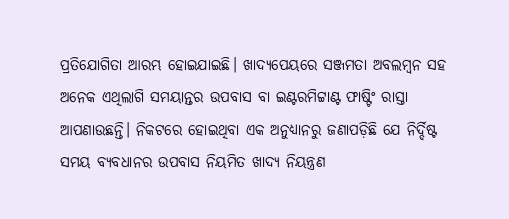ପ୍ରତିଯୋଗିତା ଆରମ୍ଭ ହୋଇଯାଇଛି। ଖାଦ୍ୟପେୟରେ ସଞ୍ଜମତା ଅବଲମ୍ବନ ସହ ଅନେକ ଏଥିଲାଗି ସମୟାନ୍ତର ଉପବାସ ବା ଇଣ୍ଟରମିଟ୍ଟାଣ୍ଟ ଫାଷ୍ଟିଂ ରାସ୍ତା ଆପଣାଉଛନ୍ତି। ନିକଟରେ ହୋଇଥିବା ଏକ ଅନୁଧ୍ୟାନରୁ ଜଣାପଡ଼ିଛି ଯେ ନିର୍ଦ୍ଦିଷ୍ଟ ସମୟ ବ୍ୟବଧାନର ଉପବାସ ନିୟମିତ ଖାଦ୍ୟ ନିୟନ୍ତ୍ରଣ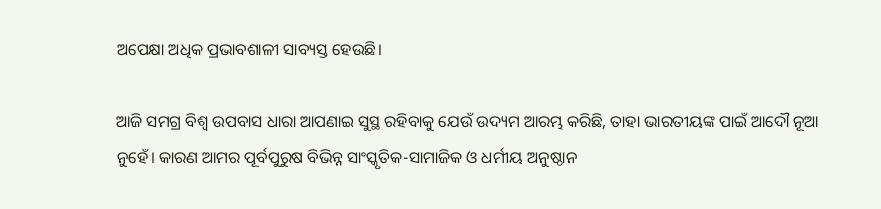ଅପେକ୍ଷା ଅଧିକ ପ୍ରଭାବଶାଳୀ ସାବ୍ୟସ୍ତ ହେଉଛି।

ଆଜି ସମଗ୍ର ବିଶ୍ବ ଉପବାସ ଧାରା ଆପଣାଇ ସୁସ୍ଥ ରହିବାକୁ ଯେଉଁ ଉଦ୍ୟମ ଆରମ୍ଭ କରିଛି, ତାହା ଭାରତୀୟଙ୍କ ପାଇଁ ଆଦୌ ନୂଆ ନୁହେଁ। କାରଣ ଆମର ପୂର୍ବପୁରୁଷ ବିଭିନ୍ନ ସାଂସ୍କୃତିକ-ସାମାଜିକ ଓ ଧର୍ମୀୟ ଅନୁଷ୍ଠାନ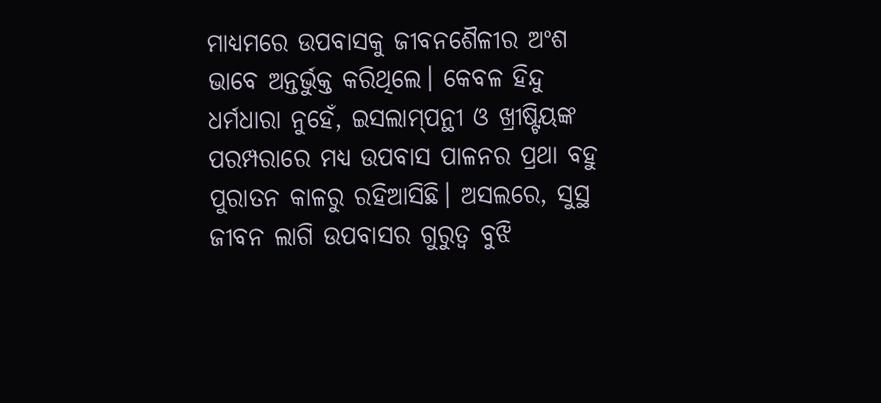ମାଧ୍ୟମରେ ଉପବାସକୁ ଜୀବନଶୈଳୀର ଅଂଶ ଭାବେ ଅନ୍ତର୍ଭୁକ୍ତ କରିଥିଲେ। କେବଳ ହିନ୍ଦୁ ଧର୍ମଧାରା ନୁହେଁ, ଇସଲାମ୍‌ପନ୍ଥୀ ଓ ଖ୍ରୀଷ୍ଟିୟଙ୍କ ପରମ୍ପରାରେ ମଧ୍ୟ ଉପବାସ ପାଳନର ପ୍ରଥା ବହୁ ପୁରାତନ କାଳରୁ ରହିଆସିଛି। ଅସଲରେ, ସୁସ୍ଥ ଜୀବନ ଲାଗି ଉପବାସର ଗୁରୁତ୍ବ ବୁଝି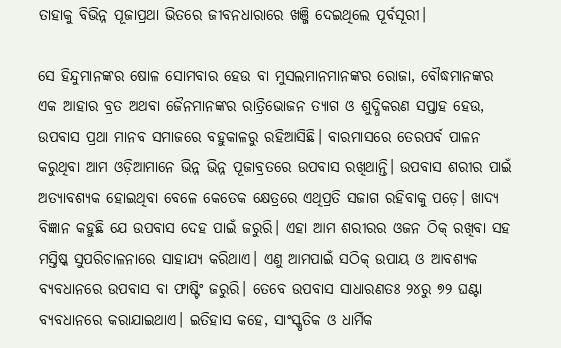ତାହାକୁ ବିଭିନ୍ନ ପୂଜାପ୍ରଥା ଭିତରେ ଜୀବନଧା‌ରାରେ ଖଞ୍ଜି ଦେଇଥିଲେ ପୂର୍ବସୂରୀ।

ସେ ହିନ୍ଦୁମାନଙ୍କର ଷୋଳ ସୋମବାର ହେଉ ବା ମୁସଲମାନମାନଙ୍କର ରୋଜା, ବୌଦ୍ଧମାନଙ୍କର ଏକ ଆହାର ବ୍ରତ ଅଥବା ଜୈନମାନଙ୍କର ରାତ୍ରିଭୋଜନ ତ୍ୟାଗ ଓ ଶୁଦ୍ଧିକରଣ ସପ୍ତାହ ହେଉ, ଉପବାସ ପ୍ରଥା ମାନବ ସମାଜରେ ବହୁକାଳରୁ ରହିଆସିଛି। ବାରମାସରେ ତେରପର୍ବ ପାଳନ କରୁଥିବା ଅ‌ାମ ଓଡ଼ିଆମାନେ ଭିନ୍ନ ଭିନ୍ନ ପୂଜାବ୍ରତରେ ଉପବାସ ରଖିଥାନ୍ତି। ଉପବାସ ଶରୀର ପାଇଁ ଅତ୍ୟାବଶ୍ୟକ ହୋଇଥିବା ବେଳେ କେତେକ କ୍ଷେତ୍ରରେ ଏଥିପ୍ରତି ସଜାଗ ରହିବାକୁ ପଡ଼େ। ଖାଦ୍ୟ ବିଜ୍ଞାନ କହୁଛି ଯେ ଉପବାସ ଦେହ ପାଇଁ ଜରୁରି। ଏହା ଆମ ଶରୀରର ଓଜନ ଠିକ୍‌ ରଖିବା ସହ ମସ୍ତିଷ୍କ ସୁପରିଚାଳନାରେ ସାହାଯ୍ୟ କରିଥାଏ। ଏଣୁ ଆମପାଇଁ ସଠିକ୍‌ ଉପାୟ ଓ ଆବଶ୍ୟକ ବ୍ୟବଧାନରେ ଉପବାସ ବା ଫାଷ୍ଟିଂ ଜରୁରି। ତେବେ ଉପବାସ ସାଧାରଣତଃ ୨୪ରୁ ୭୨ ଘଣ୍ଟା ବ୍ୟବଧାନରେ କରାଯାଇଥାଏ। ଇତିହାସ କହେ, ସାଂସ୍କୃତିକ ଓ ଧାର୍ମିକ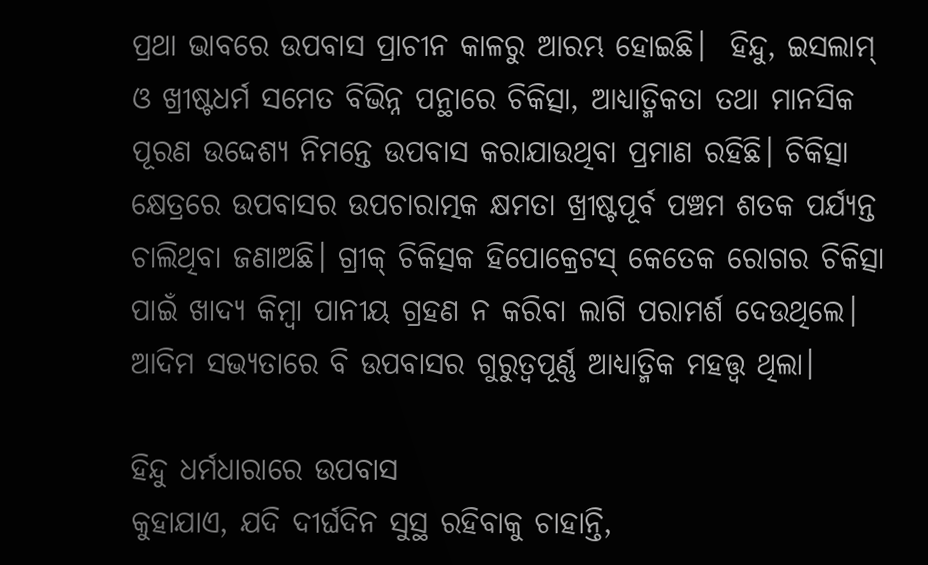ପ୍ରଥା ଭାବରେ ଉପବାସ ପ୍ରାଚୀନ କାଳରୁ ଆରମ୍ଭ ହୋଇଛି।  ହିନ୍ଦୁ, ଇସଲାମ୍‌ ଓ ଖ୍ରୀଷ୍ଟଧର୍ମ ସମେତ ବିଭିନ୍ନ ପନ୍ଥାରେ ଚିକିତ୍ସା, ଆଧ୍ୟାତ୍ମିକତା ତଥା ମାନସିକ ପୂରଣ ଉଦ୍ଦେଶ୍ୟ ନିମନ୍ତେ ଉପବାସ କରାଯାଉଥିବା ପ୍ରମାଣ ରହିଛି। ଚିକିତ୍ସା କ୍ଷେତ୍ରରେ ଉପବାସର ଉପଚାରାତ୍ମକ କ୍ଷମତା ଖ୍ରୀଷ୍ଟପୂର୍ବ ପଞ୍ଚମ ଶତକ ପର୍ଯ୍ୟନ୍ତ ଚାଲିଥିବା ଜଣାଅଛି। ଗ୍ରୀକ୍ ଚିକିତ୍ସକ ହିପୋକ୍ରେଟସ୍ କେତେକ ରୋଗର ଚିକିତ୍ସା ପାଇଁ ଖାଦ୍ୟ କିମ୍ବା ପାନୀୟ ଗ୍ରହଣ ନ କରିବା ଲାଗି ପରାମର୍ଶ ଦେଉଥିଲେ। ଆଦିମ ସଭ୍ୟତାରେ ବି ଉପବାସର ଗୁରୁତ୍ୱପୂର୍ଣ୍ଣ ଆଧ୍ୟାତ୍ମିକ ମହତ୍ତ୍ବ ଥିଲା।

ହିନ୍ଦୁ ଧର୍ମଧାରାରେ ଉପବାସ
କୁହାଯାଏ, ଯଦି ଦୀର୍ଘଦିନ ସୁସ୍ଥ ରହିବାକୁ ଚାହାନ୍ତି,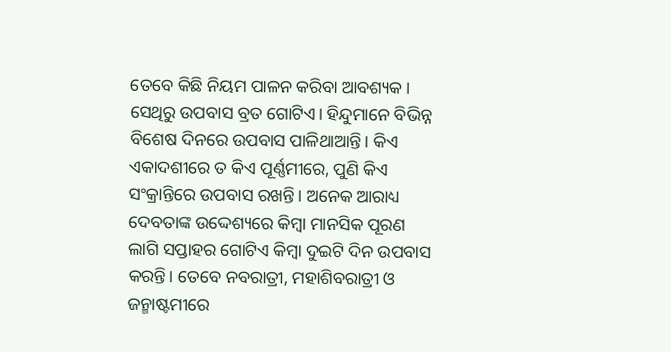ତେବେ କିଛି ନିୟମ ପାଳନ କରିବା ଆବଶ୍ୟକ। ସେଥିରୁ ଉପବାସ ବ୍ରତ ଗୋଟିଏ। ହିନ୍ଦୁମାନେ ବିଭିନ୍ନ ବିଶେଷ ଦିନରେ ଉପବାସ ପାଳିଥାଆନ୍ତି। କିଏ ଏକାଦଶୀରେ ତ କିଏ ପୂର୍ଣ୍ଣମୀରେ, ପୁଣି କିଏ ସଂକ୍ରାନ୍ତିରେ ଉପବାସ ରଖନ୍ତି। ଅନେକ ଆରାଧ୍ୟ ଦେବତାଙ୍କ ଉଦ୍ଦେଶ୍ୟରେ କିମ୍ବା ମାନସିକ ପୂରଣ ଲାଗି ସପ୍ତାହର ଗୋଟିଏ କିମ୍ବା ଦୁଇଟି ଦିନ ଉପବାସ କରନ୍ତି। ତେବେ ନବରାତ୍ରୀ, ମହାଶିବରାତ୍ରୀ ଓ ଜନ୍ମାଷ୍ଟମୀରେ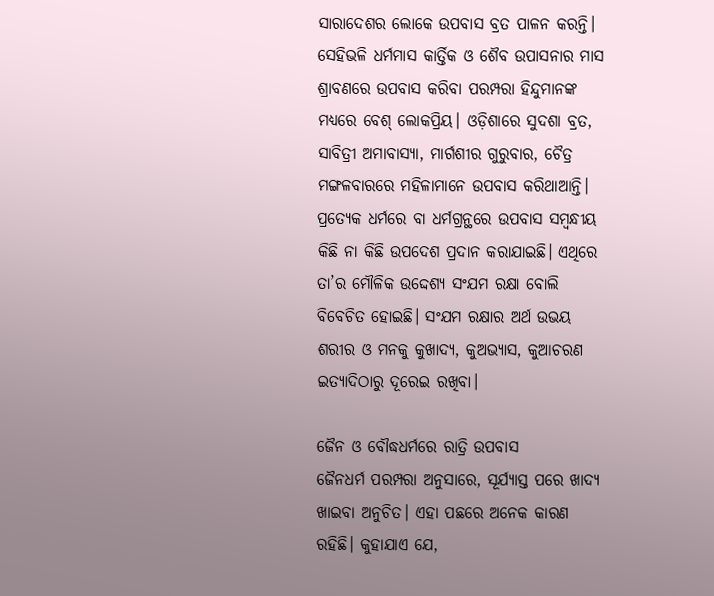ସାରାଦେଶର ଲୋକେ ଉପବାସ ବ୍ରତ ପାଳନ କରନ୍ତି। ସେହିଭଳି ଧର୍ମମାସ କାର୍ତ୍ତିକ ଓ ଶୈବ ଉପାସନାର ମାସ ଶ୍ରାବଣରେ ଉପବାସ କରିବା ପରମ୍ପରା ହିନ୍ଦୁମାନଙ୍କ ମଧ୍ୟରେ ବେଶ୍‌ ଲୋକପ୍ରିୟ। ଓଡ଼ିଶାରେ ସୁଦଶା ବ୍ରତ, ସାବିତ୍ରୀ ଅମାବାସ୍ୟା, ମାର୍ଗଶୀ‌ର ଗୁରୁବାର, ଚୈତ୍ର ମଙ୍ଗଳବାରରେ ମହିଳାମାନେ ଉପବାସ କରିଥାଆନ୍ତି। ପ୍ରତ୍ୟେକ ଧର୍ମରେ ବା ଧର୍ମଗ୍ରନ୍ଥରେ ଉପବାସ ସମ୍ବନ୍ଧୀୟ କିଛି ନା କିଛି ଉପଦେଶ ପ୍ରଦାନ କରାଯାଇଛି। ଏଥିରେ ତା’ର ମୌଳିକ ଉଦ୍ଦେଶ୍ୟ ସଂଯମ ରକ୍ଷା ବୋଲି ବିବେଚିତ ହୋଇଛି। ସଂଯମ ରକ୍ଷାର ଅର୍ଥ ଉଭୟ ଶରୀର ଓ ମନକୁ କୁଖାଦ୍ୟ, କୁଅଭ୍ୟାସ, କୁଆଚରଣ ଇତ୍ୟାଦିଠାରୁ ଦୂରେଇ ରଖିବା।

ଜୈନ ଓ ବୌଦ୍ଧଧର୍ମରେ ରାତ୍ରି ଉପବାସ
ଜୈନଧର୍ମ ପରମ୍ପରା ଅନୁସାରେ, ସୂର୍ଯ୍ୟାସ୍ତ ପରେ ଖାଦ୍ୟ ଖାଇବା ଅନୁଚିତ। ଏହା ପଛରେ ଅନେକ କାରଣ ରହିଛି। କୁହାଯାଏ ଯେ,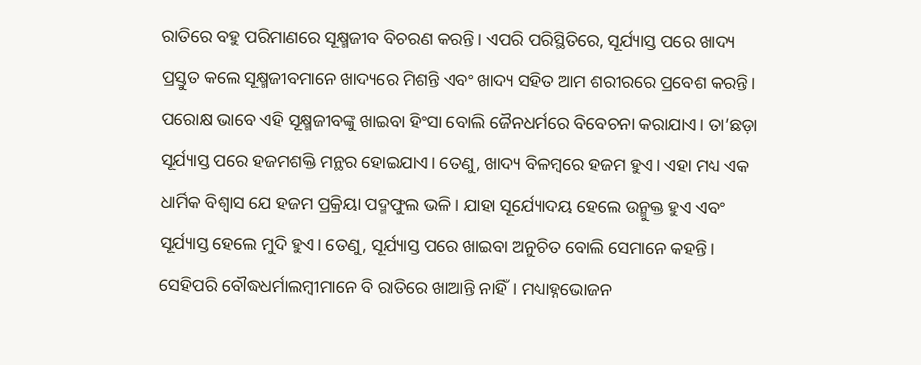ରାତିରେ ବହୁ ପରିମାଣରେ ସୂକ୍ଷ୍ମଜୀବ ବିଚରଣ କରନ୍ତି। ଏପରି ପରିସ୍ଥିତିରେ, ସୂର୍ଯ୍ୟାସ୍ତ ପରେ ଖାଦ୍ୟ ପ୍ରସ୍ତୁତ କଲେ ସୂକ୍ଷ୍ମଜୀବମାନେ ଖାଦ୍ୟରେ ମିଶନ୍ତି ଏବଂ ଖାଦ୍ୟ ସହିତ ଆମ ଶରୀରରେ ପ୍ରବେଶ କରନ୍ତି। ପରୋକ୍ଷ ଭାବେ ଏହି ସୂକ୍ଷ୍ମଜୀବଙ୍କୁ ଖାଇବା ହିଂସା ବୋଲି ଜୈନଧର୍ମରେ ବିବେଚନା କରାଯାଏ। ତା’ଛଡ଼ା ସୂର୍ଯ୍ୟାସ୍ତ ପରେ ହଜମଶକ୍ତି ମନ୍ଥର ହୋଇଯାଏ। ତେଣୁ, ଖାଦ୍ୟ ବିଳମ୍ବରେ ହଜମ ହୁଏ। ଏହା ମଧ୍ୟ ଏକ ଧାର୍ମିକ ବିଶ୍ୱାସ ଯେ ହଜମ ପ୍ରକ୍ରିୟା ପଦ୍ମଫୁଲ ଭଳି। ଯାହା ସୂର୍ଯ୍ୟୋଦୟ ହେଲେ ଉନ୍ମୁକ୍ତ ହୁଏ ଏବଂ ସୂର୍ଯ୍ୟାସ୍ତ ହେଲେ ମୁଦି ହୁଏ। ତେଣୁ, ସୂର୍ଯ୍ୟାସ୍ତ ପରେ ଖାଇବା ଅନୁଚିତ ବୋଲି ସେମାନେ କହନ୍ତି। ସେହିପରି ବୌଦ୍ଧଧର୍ମାଲମ୍ବୀମାନେ ବି ରାତିରେ ଖାଆନ୍ତି ନାହିଁ। ମଧ୍ୟାହ୍ନଭୋଜନ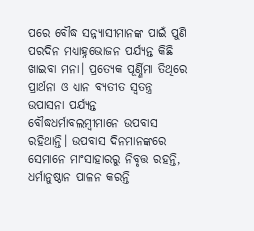ପରେ ବୌଦ୍ଧ ସନ୍ନ୍ୟାସୀମାନଙ୍କ ପାଇଁ ପୁଣି ପରଦିନ ମଧ୍ୟାହ୍ନଭୋଜନ ପର୍ଯ୍ୟନ୍ତ କିଛି ଖାଇବା ମନା। ପ୍ରତ୍ୟେକ ପୂର୍ଣ୍ଣିମା ତିଥିରେ ପ୍ରାର୍ଥନା ଓ ଧ୍ୟାନ ବ୍ୟତୀତ ସ୍ୱତନ୍ତ୍ର ଉପାସନା ପର୍ଯ୍ୟନ୍ତ ବୌଦ୍ଧଧର୍ମାବଲମ୍ବୀମାନେ ଉପବାସ ରହିଥାନ୍ତି। ଉପବାସ ଦିନମାନଙ୍କରେ ସେମାନେ ମାଂସାହାରରୁ ନିବୃତ୍ତ ରହନ୍ତି, ଧର୍ମାନୁଷ୍ଠାନ ପାଳନ କରନ୍ତି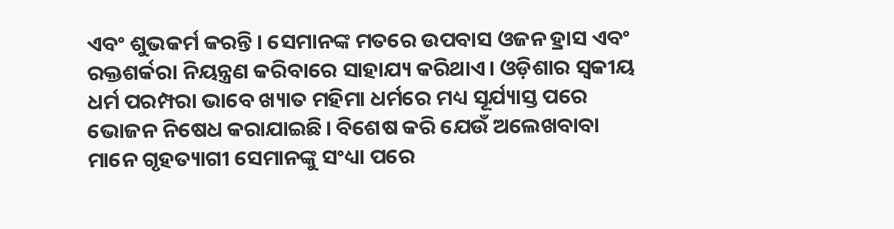ଏବଂ ଶୁଭକର୍ମ କରନ୍ତି। ସେମାନଙ୍କ ମତରେ ଉପବାସ ଓଜନ ହ୍ରାସ ଏବଂ ରକ୍ତଶର୍କରା ନିୟନ୍ତ୍ରଣ କରିବାରେ ସାହାଯ୍ୟ କରିଥାଏ। ଓଡ଼ିଶାର ସ୍ବକୀୟ ଧର୍ମ ପରମ୍ପରା ଭାବେ ଖ୍ୟାତ ମହିମା ଧର୍ମରେ ମଧ୍ୟ ସୂର୍ଯ୍ୟାସ୍ତ ପରେ ଭୋଜନ ନିଷେଧ କରାଯାଇଛି। ବିଶେଷ କରି ଯେଉଁ ଅଲେଖବାବା ମାନେ ଗୃହତ୍ୟାଗୀ ସେମାନଙ୍କୁ ସଂଧ୍ୟା ପରେ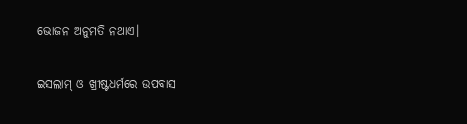ଭୋଜନ ଅନୁମତି ନଥାଏ।

ଇସଲାମ୍‌ ଓ ଖ୍ରୀଷ୍ଟଧର୍ମରେ ଉପବାସ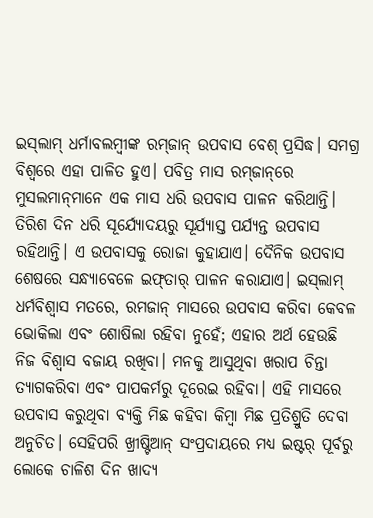ଇସ୍‌ଲାମ୍‌ ଧର୍ମାବଲମ୍ବୀଙ୍କ ରମ୍‌ଜାନ୍‌ ଉପବାସ ବେଶ୍‌ ପ୍ରସିଦ୍ଧ। ସମଗ୍ର ବିଶ୍ବରେ ଏହା ପାଳିତ ହୁଏ। ପବିତ୍ର ମାସ ରମ୍‌ଜାନ୍‌ରେ ମୁସଲମାନ୍‌ମାନେ ଏକ ମାସ ଧରି ଉପବାସ ପାଳନ କରିଥାନ୍ତି। ତିରିଶ ଦିନ ଧରି ସୂର୍ଯ୍ୟୋଦୟରୁ ସୂର୍ଯ୍ୟାସ୍ତ ପର୍ଯ୍ୟନ୍ତ ଉପବାସ ରହିଥାନ୍ତି। ଏ ଉପବାସକୁ ରୋଜା କୁହାଯାଏ। ଦୈନିକ ଉପବାସ ଶେଷରେ ସନ୍ଧ୍ୟାବେଳେ ଇଫ୍‌ତାର୍‌ ପାଳନ କରାଯାଏ। ଇସ୍‌ଲାମ୍‌ ଧର୍ମବିଶ୍ୱାସ ମତରେ, ରମଜାନ୍‌ ମାସରେ ଉପବାସ କରିବା କେବଳ ଭୋକିଲା ଏବଂ ଶୋଷିଲା ରହିବା ନୁହେଁ; ଏହାର ଅର୍ଥ ହେଉଛି ନିଜ ବିଶ୍ୱାସ ବଜାୟ ରଖିବା। ମନକୁ ଆସୁଥିବା ଖରାପ ଚିନ୍ତା ତ୍ୟାଗକରିବା ଏବଂ ପାପକର୍ମରୁ ଦୂରେଇ ରହିବା। ଏହି ମାସରେ ଉପବାସ କରୁଥିବା ବ୍ୟକ୍ତି ମିଛ କହିବା କିମ୍ବା ମିଛ ପ୍ରତିଶ୍ରୁତି ଦେବା ଅନୁଚିତ। ସେହିପରି ଖ୍ରୀଷ୍ଟିଆନ୍ ସଂପ୍ରଦାୟରେ ମଧ୍ୟ ଇଷ୍ଟର୍‌ ପୂର୍ବରୁ ଲୋକେ ଚାଳିଶ ଦିନ ଖାଦ୍ୟ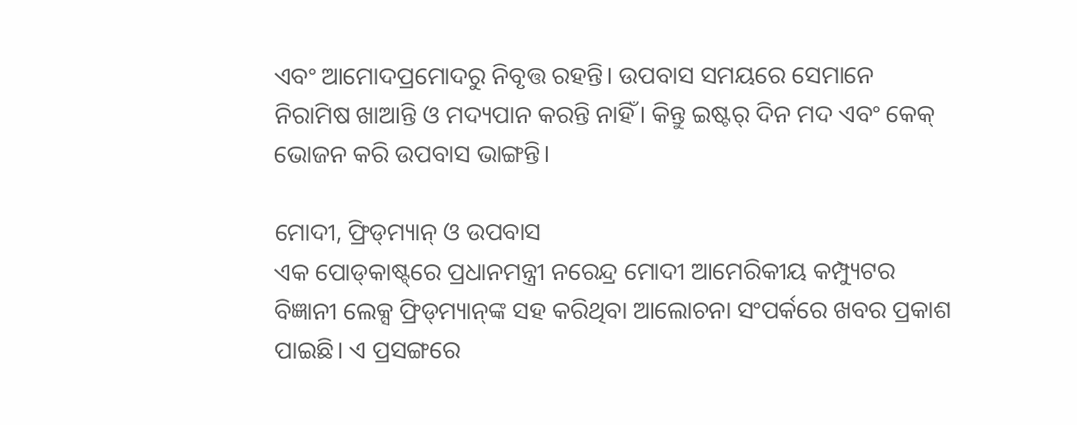ଏବଂ ଆମୋଦପ୍ରମୋଦରୁ ନିବୃତ୍ତ ରହନ୍ତି। ଉପବାସ ସମୟରେ ସେମାନେ ନିରାମିଷ ଖାଆନ୍ତି ଓ ମଦ୍ୟପାନ କରନ୍ତି ନାହିଁ। କିନ୍ତୁ ଇଷ୍ଟର୍‌ ଦିନ ମଦ ଏବଂ କେକ୍‌ ଭୋଜନ କରି ଉପବାସ ଭାଙ୍ଗନ୍ତି।

ମୋଦୀ, ଫ୍ରିଡ୍‌ମ୍ୟାନ୍‌ ଓ ଉପବାସ
ଏକ ପୋଡ୍‌କାଷ୍ଟ୍‌ରେ ପ୍ରଧାନମନ୍ତ୍ରୀ ନରେନ୍ଦ୍ର ମୋଦୀ ଆମେରିକୀୟ କମ୍ପ୍ୟୁଟର ବିଜ୍ଞାନୀ ଲେକ୍ସ ଫ୍ରିଡ୍‌ମ୍ୟାନ୍‌ଙ୍କ ସହ କରିଥିବା ଆଲୋଚନା ସଂପର୍କରେ ଖବର ପ୍ରକାଶ ପାଇଛି। ଏ ପ୍ରସଙ୍ଗରେ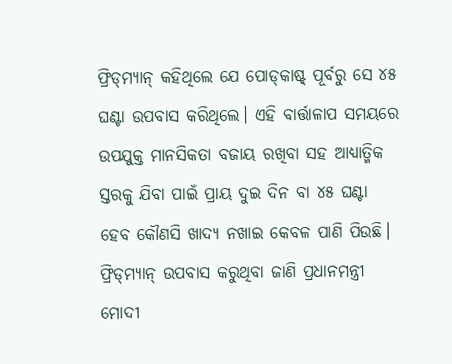ଫ୍ରିଡ୍‌ମ୍ୟାନ୍‌ କହିଥିଲେ ଯେ ପୋଡ୍‌କାଷ୍ଟ୍‌ ପୂର୍ବରୁ ସେ ୪୫ ଘଣ୍ଟା ଉପବାସ କରିଥିଲେ। ଏହି ବାର୍ତ୍ତାଳାପ ସମୟରେ ଉପଯୁକ୍ତ ମାନସିକତା ବଜାୟ ରଖିବା ସହ ଆଧ୍ୟାତ୍ମିକ ସ୍ତରକୁ ଯିବା ପାଇଁ ପ୍ରାୟ ଦୁଇ ଦିନ ବା ୪୫ ଘଣ୍ଟା ହେବ କୌଣସି ଖାଦ୍ୟ ନଖାଇ କେବଳ ପାଣି ପିଉଛି।  ଫ୍ରିଡ୍‌ମ୍ୟାନ୍‌ ଉପବାସ କରୁଥିବା ଜାଣି ପ୍ରଧାନମନ୍ତ୍ରୀ ମୋଦୀ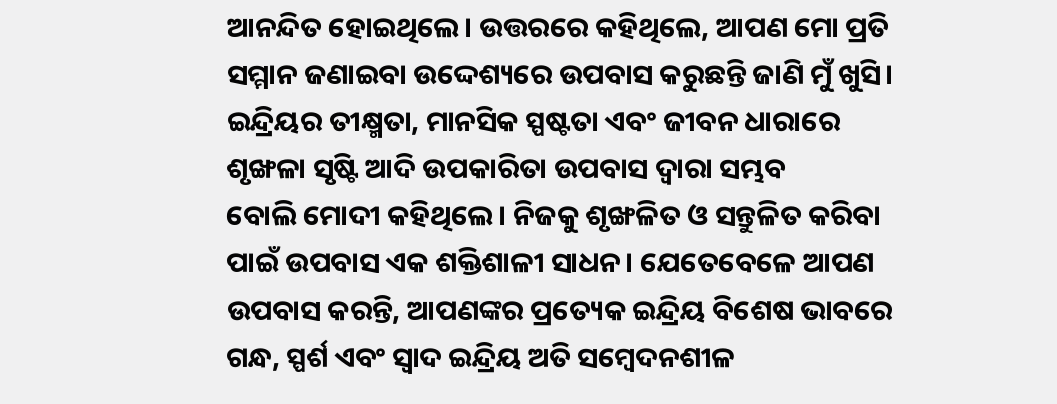ଆନନ୍ଦିତ ହୋଇଥିଲେ। ଉତ୍ତରରେ କହିଥିଲେ, ଆପଣ ମୋ ପ୍ରତି ସମ୍ମାନ ଜଣାଇବା ଉଦ୍ଦେଶ୍ୟରେ ଉପବାସ କରୁଛନ୍ତି ଜାଣି ମୁଁ ଖୁସି। ଇନ୍ଦ୍ରିୟର ତୀକ୍ଷ୍ମତା, ମାନସିକ ସ୍ପଷ୍ଟତା ଏବଂ ଜୀବନ ଧାରାରେ ଶୃଙ୍ଖଳା ସୃଷ୍ଟି ଆଦି ଉପକାରିତା ଉପବାସ ଦ୍ବାରା ସମ୍ଭବ ବୋଲି ‌ମୋଦୀ କହିଥିଲେ। ନିଜକୁ ଶୃଙ୍ଖଳିତ ଓ ସନ୍ତୁଳିତ କରିବା ପାଇଁ ଉପବାସ ଏକ ଶକ୍ତିଶାଳୀ ସାଧନ। ଯେତେବେଳେ ଆପଣ ଉପବାସ କରନ୍ତି, ଆପଣଙ୍କର ପ୍ରତ୍ୟେକ ଇନ୍ଦ୍ରିୟ ବିଶେଷ ଭାବରେ ଗନ୍ଧ, ସ୍ପର୍ଶ ଏବଂ ସ୍ବାଦ ଇନ୍ଦ୍ରିୟ ଅତି ସମ୍ବେଦନଶୀଳ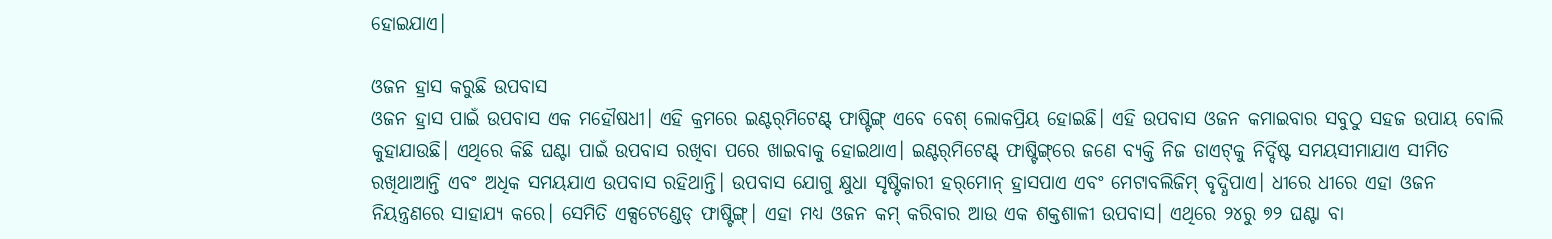ହୋଇଯାଏ।

ଓଜନ ହ୍ରାସ କରୁଛି ଉପବାସ
ଓଜନ ହ୍ରାସ ପାଇଁ ଉପବାସ ଏକ ମହୌଷଧୀ। ଏହି କ୍ରମରେ ଇଣ୍ଟର୍‌ମିଟେଣ୍ଟ୍‌ ଫାଷ୍ଟିଙ୍ଗ୍‌ ଏବେ ବେଶ୍‌ ଲୋକପ୍ରିୟ ହେ‌ାଇଛି। ଏହି ଉପବାସ ଓଜନ କମାଇବାର ସବୁଠୁ ସହଜ ଉପାୟ ବୋଲି କୁହାଯାଉଛି। ଏଥିରେ କିଛି ଘଣ୍ଟା ପାଇଁ ଉପବାସ ରଖିବା ପରେ ଖାଇବାକୁ ହୋଇଥାଏ। ଇଣ୍ଟର୍‌ମିଟେଣ୍ଟ୍‌ ଫାଷ୍ଟିଙ୍ଗ୍‌ରେ ଜଣେ ବ୍ୟକ୍ତି ନିଜ ଡାଏଟ୍‌କୁ ନିର୍ଦ୍ଦିଷ୍ଟ ସମୟସୀମାଯାଏ ସୀମିତ ରଖିଥାଆନ୍ତି ଏବଂ ଅଧିକ ସମୟଯାଏ ଉପବାସ ରହିଥାନ୍ତି। ଉପବାସ ଯୋଗୁ କ୍ଷୁଧା ସୃଷ୍ଟିକାରୀ ହର୍‌ମୋନ୍‌ ହ୍ରାସପାଏ ଏବଂ ମେଟା‌ବଲିଜିମ୍‌ ବୃଦ୍ଧିପାଏ। ଧୀରେ ଧୀରେ ଏହା ଓଜନ ନିୟନ୍ତ୍ରଣରେ ସାହାଯ୍ୟ କରେ। ସେମିତି ଏକ୍ସଟେଣ୍ଡେଡ୍‌ ଫାଷ୍ଟିଙ୍ଗ୍‌। ଏହା ମଧ୍ୟ ଓଜନ କମ୍‌ କରିବାର ଆଉ ଏକ ଶକ୍ତଶାଳୀ ଉପବାସ। ଏଥିରେ ୨୪ରୁ ୭୨ ଘଣ୍ଟା ବା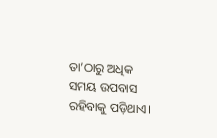ତା’ଠାରୁ ଅଧିକ ସମୟ ଉପବାସ ରହିବାକୁ ପଡ଼ିଥାଏ।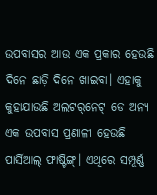ଉପବାସର ଆଉ ଏକ ପ୍ରକାର ହେଉଛି ଦିନେ ଛାଡ଼ି ଦିନେ ଖାଇବା। ଏହାକୁ କୁହାଯାଉଛି ଅଲଟର୍‌ନେଟ୍‌ ଡେ ଅନ୍ୟ ଏକ ଉପବାସ ପ୍ରଣାଳୀ ହେଉଛି ପାର୍ସିଆଲ୍‌ ଫାଷ୍ଟିଙ୍ଗ୍। ଏଥିରେ ସମ୍ପୂର୍ଣ୍ଣ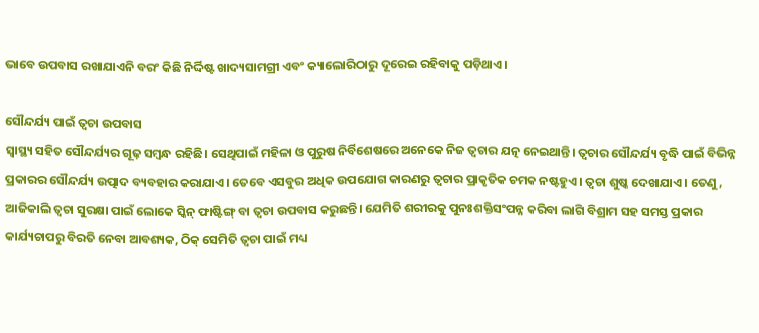ଭାବେ ଉପବାସ ରଖାଯାଏନି ବରଂ କିଛି ନିର୍ଦ୍ଦିଷ୍ଟ ଖାଦ୍ୟସାମଗ୍ରୀ ଏବଂ କ୍ୟାଲୋରିଠାରୁ ଦୂରେଇ ରହିବାକୁ ପଡ଼ିଥାଏ।

ସୌନ୍ଦର୍ଯ୍ୟ ପାଇଁ ତ୍ବଚା ଉପବାସ
ସ୍ବାସ୍ଥ୍ୟ ସହିତ ସୌନ୍ଦର୍ଯ୍ୟର ଗୂଢ଼ ସମ୍ବନ୍ଧ ରହିଛି। ସେଥିପାଇଁ ମହିଳା ଓ ପୁରୁଷ ନିର୍ବିଶେଷରେ ଅନେକେ ନିଜ ତ୍ବଚାର ଯତ୍ନ ନେଇଥାନ୍ତି। ତ୍ବଚାର ସୌନ୍ଦର୍ଯ୍ୟ ବୃଦ୍ଧି ପାଇଁ ବିଭିନ୍ନ ପ୍ରକାରର ସୌନ୍ଦର୍ଯ୍ୟ ଉତ୍ପାଦ ବ୍ୟବହାର କରାଯାଏ। ତେବେ ଏସବୁର ଅଧିକ ଉପଯୋଗ କାରଣରୁ ତ୍ବଚାର ପ୍ରାକୃତିକ ଚମକ ନଷ୍ଟହୁଏ। ତ୍ବଚା ଶୁଷ୍କ ଦେଖାଯାଏ। ତେଣୁ, ଆଜିକାଲି ତ୍ବଚା ସୁରକ୍ଷା ପାଇଁ ଲୋକେ ସ୍କିନ୍‌ ଫାଷ୍ଟିଙ୍ଗ୍ ବା ତ୍ବଚା ଉପବାସ କରୁଛନ୍ତି। ଯେମିତି ଶରୀରକୁ ପୁନଃଶକ୍ତିସଂପନ୍ନ କରିବା ଲାଗି ବିଶ୍ରାମ ସହ ସମସ୍ତ ପ୍ରକାର କାର୍ଯ୍ୟଚାପରୁ ବିରତି ନେବା ଆବଶ୍ୟକ, ଠିକ୍‌ ସେମିତି ତ୍ବଚା ପାଇଁ ମଧ୍ୟ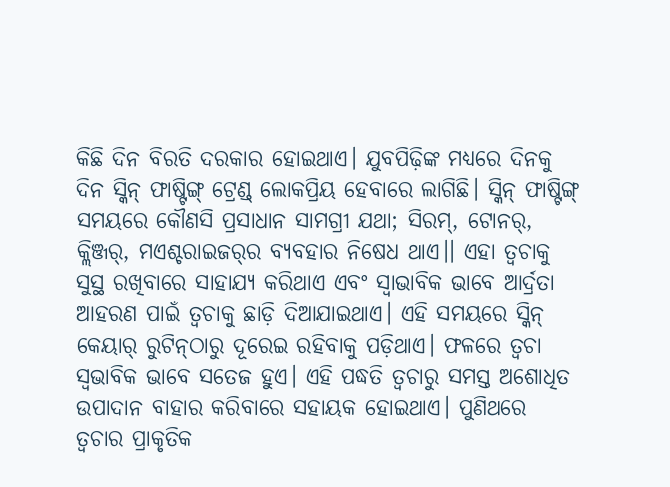କିଛି ଦିନ ବିରତି ଦରକାର ହୋଇଥାଏ। ଯୁବପିଢ଼ିଙ୍କ ମଧ୍ୟରେ ଦିନକୁ ଦିନ ସ୍କିନ୍‌ ଫାଷ୍ଟିଙ୍ଗ୍ ଟ୍ରେଣ୍ଡ୍‌ ଲୋକପ୍ରିୟ ହେବାରେ ଲାଗିଛି। ସ୍କିନ୍‌ ଫାଷ୍ଟିଙ୍ଗ୍‌ ସମୟରେ କୌଣସି ପ୍ରସାଧାନ ସାମଗ୍ରୀ ଯଥା; ସିରମ୍‌, ଟୋନର୍‌, କ୍ଲିଞ୍ଜର୍‌, ମଏଶ୍ଚରାଇଜର୍‌ର ବ୍ୟବହାର ନିଷେଧ ଥାଏ।। ଏହା ତ୍ବଚାକୁ ସୁସ୍ଥ ରଖିବାରେ ସାହାଯ୍ୟ କରିଥାଏ ଏବଂ ସ୍ବାଭାବିକ ଭାବେ ଆର୍ଦ୍ରତା ଆହରଣ ପାଇଁ ତ୍ବଚାକୁ ଛାଡ଼ି ଦିଆଯାଇଥାଏ। ଏହି ସମୟରେ ସ୍କିନ୍‌ କେୟାର୍‌ ରୁଟିନ୍‌ଠାରୁ ଦୂରେଇ ରହିବାକୁ ପଡ଼ିଥାଏ। ଫଳରେ ତ୍ବଚା ସ୍ବଭାବିକ ଭାବେ ସତେଜ ହୁଏ। ଏହି ପଦ୍ଧତି ତ୍ବଚାରୁ ସମସ୍ତ ଅଶୋଧିତ ଉପାଦାନ ବାହାର କରିବାରେ ସହାୟକ ହୋଇଥାଏ। ପୁଣିଥରେ ତ୍ବଚାର ପ୍ରାକୃତିକ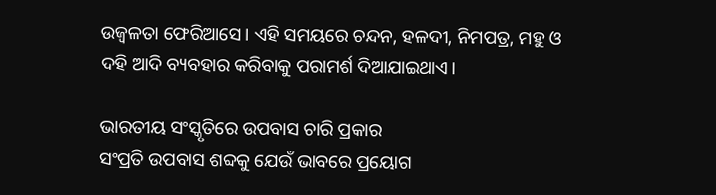ଉଜ୍ବଳତା ଫେରିଆସେ। ଏହି ସମୟରେ ଚନ୍ଦନ, ହଳଦୀ, ନିମପତ୍ର, ମହୁ ଓ ଦହି ଆଦି ବ୍ୟବହାର କରିବାକୁ ପରାମର୍ଶ ଦିଆଯାଇଥାଏ।

ଭାରତୀୟ ସଂସ୍କୃତିରେ ଉପବାସ ଚାରି ପ୍ରକାର
ସଂପ୍ରତି ଉପବାସ ଶବ୍ଦକୁ ଯେଉଁ ଭାବରେ ପ୍ରୟୋଗ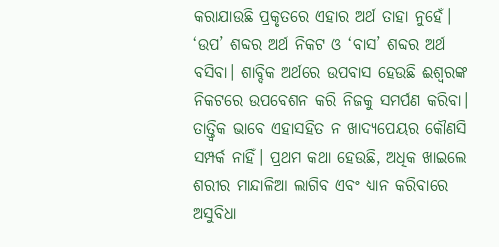କରାଯାଉଛି ପ୍ରକୃତରେ ଏହାର ଅର୍ଥ ତାହା ନୁହେଁ। ‘ଉପ’ ଶବ୍ଦର ଅର୍ଥ ନିକଟ ଓ ‘ବାସ’ ଶବ୍ଦର ଅର୍ଥ ବସିବା। ଶାବ୍ଦିକ ଅର୍ଥରେ ଉପବାସ ହେଉଛି ଈଶ୍ବରଙ୍କ ନିକଟରେ ଉପବେଶନ କରି ନିଜକୁ ସମର୍ପଣ କରିବା। ତାତ୍ତ୍ବିକ ଭାବେ ଏହାସହିତ ନ ଖାଦ୍ୟପେୟର କୌଣସି ସମ୍ପର୍କ ନାହିଁ। ପ୍ରଥମ କଥା ହେଉଛି, ଅଧିକ ଖାଇଲେ ଶରୀର ମାନ୍ଦାଳିଆ ଲାଗିବ ଏବଂ ଧ୍ୟାନ କରିବାରେ ଅସୁବିଧା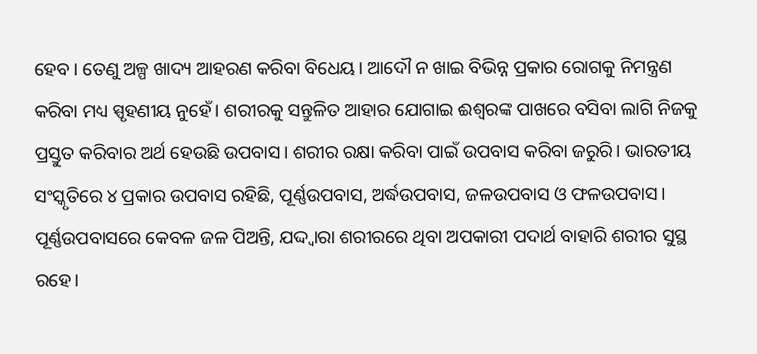ହେବ। ତେଣୁ ଅଳ୍ପ ଖାଦ୍ୟ ଆହରଣ କରିବା ବିଧେୟ। ଆଦୌ ନ ଖାଇ ବିଭିନ୍ନ ପ୍ରକାର ରୋଗକୁ ନିମନ୍ତ୍ରଣ କରିବା ମଧ୍ୟ ସ୍ପୃହଣୀୟ ନୁହେଁ। ଶରୀରକୁ ସନ୍ତୁଳିତ ଆହାର ଯୋଗାଇ ଈଶ୍ବରଙ୍କ ପାଖରେ ବସିବା ଲାଗି ନିଜକୁ ପ୍ରସ୍ତୁତ କରିବାର ଅର୍ଥ ହେଉଛି ଉପବାସ। ଶରୀର ରକ୍ଷା କରିବା ପାଇଁ ଉପବାସ କରିବା ଜରୁରି। ଭାରତୀୟ ସଂସ୍କୃତିରେ ୪ ପ୍ରକାର ଉପବାସ ରହିଛି, ପୂର୍ଣ୍ଣଉପବାସ, ଅର୍ଦ୍ଧଉପବାସ, ଜଳଉପବାସ ଓ ଫଳଉପବାସ। ପୂର୍ଣ୍ଣଉପବାସରେ କେବଳ ଜଳ ପିଅନ୍ତି, ଯଦ୍ଦ୍ବାରା ଶରୀରରେ ଥିବା ଅପକାରୀ ପଦାର୍ଥ ବାହାରି ଶରୀର ସୁସ୍ଥ ରହେ।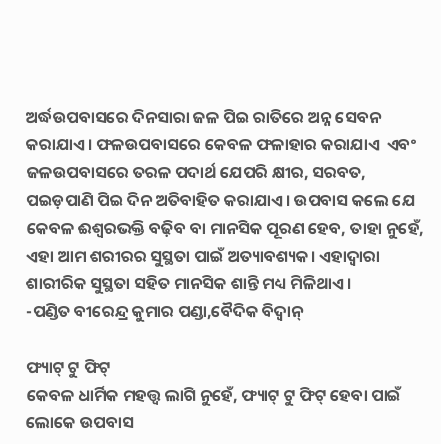ଅର୍ଦ୍ଧଉପବାସରେ ଦିନସାରା ଜଳ ପିଇ ରାତିରେ ଅନ୍ନ ସେବନ କରାଯାଏ। ଫଳଉପବାସରେ କେବଳ ଫଳାହାର କରାଯାଏ  ଏବଂ ଜଳଉପବାସରେ ତରଳ ପଦାର୍ଥ ଯେପରି କ୍ଷୀର, ସରବତ, ପଇଡ଼ପାଣି ପିଇ ଦିନ ଅତିବାହିତ କରାଯାଏ। ଉପବାସ କଲେ ଯେ କେବଳ ଈଶ୍ବରଭକ୍ତି ବଢ଼ିବ ବା ମାନସିକ ପୂରଣ ହେବ, ତାହା ନୁ‌ହେଁ, ଏହା ଆମ ଶରୀରର ସୁସ୍ଥତା ପାଇଁ ଅତ୍ୟାବଶ୍ୟକ। ଏହାଦ୍ବାରା ଶାରୀରିକ ସୁସ୍ଥତା ସହିତ ମାନସିକ ଶାନ୍ତି ମଧ୍ୟ ମିଳିଥାଏ।
-ପଣ୍ଡିତ ବୀରେନ୍ଦ୍ର କୁମାର ପଣ୍ଡା,ବୈଦିକ ବିଦ୍ବାନ୍‌

ଫ୍ୟାଟ୍‌ ଟୁ ଫିଟ୍‌
କେବଳ ଧାର୍ମିକ ମହତ୍ତ୍ବ ଲାଗି ନୁହେଁ, ଫ୍ୟାଟ୍‌ ଟୁ ଫିଟ୍‌ ହେବା ପାଇଁ ଲୋକେ ଉପବାସ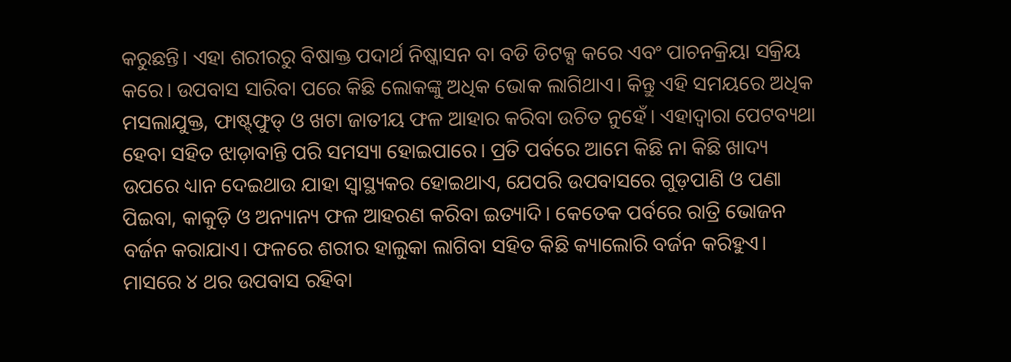କରୁଛନ୍ତି। ଏହା ଶରୀରରୁ ବିଷାକ୍ତ ପଦାର୍ଥ ନିଷ୍କାସନ ବା ବଡି ଡିଟକ୍ସ କରେ ଏବଂ ପାଚନକ୍ରିୟା ସକ୍ରିୟ କରେ। ଉପବାସ ସାରିବା ପରେ କିଛି ଲୋକଙ୍କୁ ଅଧିକ ଭୋକ ଲାଗିଥାଏ। କିନ୍ତୁ ଏହି ସମୟରେ ଅଧିକ ମସଲାଯୁକ୍ତ, ଫାଷ୍ଟ୍‌ଫୁଡ୍‌ ଓ ଖଟା ଜାତୀୟ ଫଳ ଆହାର କରିବା ଉଚିତ ନୁହେଁ। ଏହାଦ୍ବାରା ପେଟବ୍ୟଥା ହେବା ସହିତ ଝାଡ଼ାବାନ୍ତି ପରି ସମସ୍ୟା ହୋଇପାରେ। ପ୍ରତି ପର୍ବରେ ଆମେ କିଛି ନା କିଛି ଖାଦ୍ୟ ଉପରେ ଧ୍ୟାନ ଦେଇଥାଉ ଯାହା ସ୍ବାସ୍ଥ୍ୟକର ହୋଇଥାଏ, ଯେପରି ଉପବାସରେ ଗୁଡ଼ପାଣି ଓ ପଣା ପିଇବା, କାକୁଡ଼ି ଓ ଅନ୍ୟାନ୍ୟ ଫଳ ଆହରଣ କରିବା ଇତ୍ୟାଦି। କେତେକ ପର୍ବରେ ରାତ୍ରି ଭୋଜନ ବର୍ଜନ କରାଯାଏ। ଫଳରେ ଶରୀର ହାଲୁକା ଲାଗିବ‌ା ସହିତ କିଛି କ୍ୟାଲୋରି ବର୍ଜନ କରିହୁଏ। ମାସରେ ୪ ଥର ଉପବାସ ରହିବା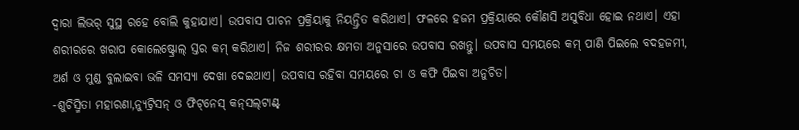ଦ୍ୱାରା ଲିଭର୍‌ ସୁସ୍ଥ ରହେ ବୋଲି କୁହାଯାଏ। ଉପବାସ ପାଚନ ପ୍ରକ୍ରିୟାକୁ ନିୟନ୍ତ୍ରିତ କରିଥାଏ। ଫଳରେ ହଜମ ପ୍ରକ୍ରିୟାରେ କୌଣସି ଅସୁବିଧା ହୋଇ ନଥାଏ। ଏହା ଶରୀରରେ ଖରାପ କୋଲେଷ୍ଟ୍ରୋଲ୍‌ ସ୍ତର କମ୍‌ କରିଥାଏ। ନିଜ ଶରୀରର କ୍ଷମତା ଅନୁସାରେ ଉପବାସ ରଖନ୍ତୁ। ଉପବାସ ସମୟରେ କମ୍‌ ପାଣି ପିଇଲେ ବଦହଜମୀ, ଅର୍ଶ ଓ ମୁଣ୍ଡ ବୁଲାଇବା ଭଳି ସମସ୍ୟା ଦେଖା ଦେଇଥାଏ। ଉପବାସ ରହିବା ସମୟରେ ଚା ଓ କଫି ପିଇବା ଅନୁଚିତ।
-ଶୁଚିସ୍ମିତା ମହାରଣା,ନ୍ୟୁଟ୍ରିସନ୍‌ ଓ ଫିଟ୍‌ନେସ୍ କନ୍‌ସଲ୍‌ଟାଣ୍ଟ୍‌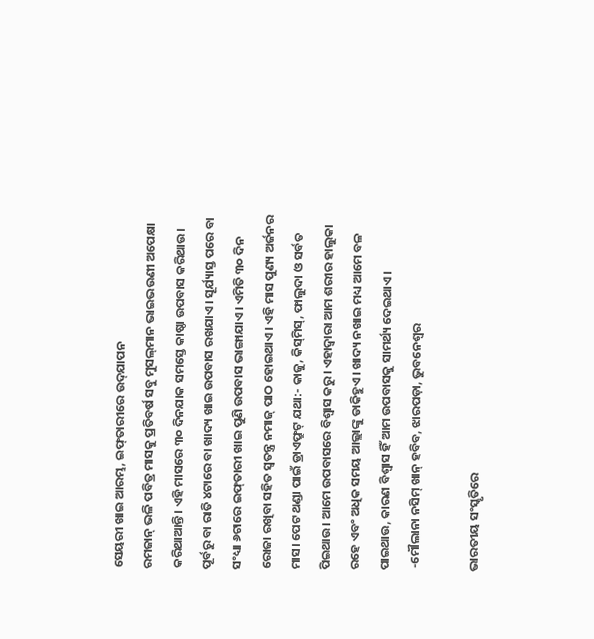ସେୟରୀ ଖାଇ ଆରମ୍ଭ, ଇଫ୍‌ତାରୀରେ ଉଦ୍‌ଯାପନ
ରମଜାନ୍‌ ଭଳି ପବିତ୍ର ମାସକୁ ପ୍ରତିବର୍ଷ ସବୁ ମୁସଲ୍‌ମାନ ଭାଇଭଉଣୀ ଅପେକ୍ଷା କରିଥାଆନ୍ତି। ଏହି ମାସରେ ୩୦ ଦିନଯାକ ସମସ୍ତେ କାଷ୍ଠା ଉପବାସ କରିଥାଉ। ପୂର୍ବରୁ ବା ରାତି ୪ଟାରେ ବା ଖାଦ୍ୟ ଖାଇ ଉପବାସ ରଖଯାଏ। ସୂର୍ଯ୍ୟାସ୍ତ ପରେ ବା ସଂଧ୍ୟା ୬ଟାରେ ଇଫ୍‌ତାରୀ ଖାଇ ପୁଣି ଉପବାସ ଭାଙ୍ଗାଯାଏ। ଏମିତି ୩୦ ଦିନ ରୋଜା ରଖିବା ସହିତ ସ୍ବତନ୍ତ୍ର ନମାଜ୍‌ ପାଠ ହୋଇଥାଏ। ଏହି ମାସ ପୁଣ୍ୟ ଅର୍ଜନର ମାସ। ପେଟ ଥଣ୍ଡା ପାଇଁ ଡ୍ରାଏଫ୍ରୁଟ୍‌ ଯଥା:- କାଜୁ, କିସ୍‌ମିସ୍‌, ଫାଲୁଦା ଓ ସର୍ବତ ପିଇଥାଉ। ଆମେ ଉପବାସରେ ବିଶ୍ବାସ କରୁ। ଏହାଦ୍ବାରା ଆମ ଶରୀର ହାଲୁକା ରହେ ଏବଂ ଅଧିକ ସମୟ ଆଲ୍ଲାଙ୍କୁ ଡାକିହୁଏ। ଖାଦ୍ୟ ନଖାଇ ମଧ୍ୟ ଆମେ ବଳ ପାଇଥାଉ, କାରଣ ବିଶ୍ବାସ ହିଁ ଆମ ଉପବାସକୁ ସାମର୍ଥ୍ୟ ଦେଇଥାଏ।
 -ମୌଲାନା ନସିମ୍‌ ଖାନ୍‌ ହବିବ, ଝାରପଡ଼ା, ଭୁବନେଶ୍ବର

ଭାରତୀୟ ସଂସ୍କୃତିରେ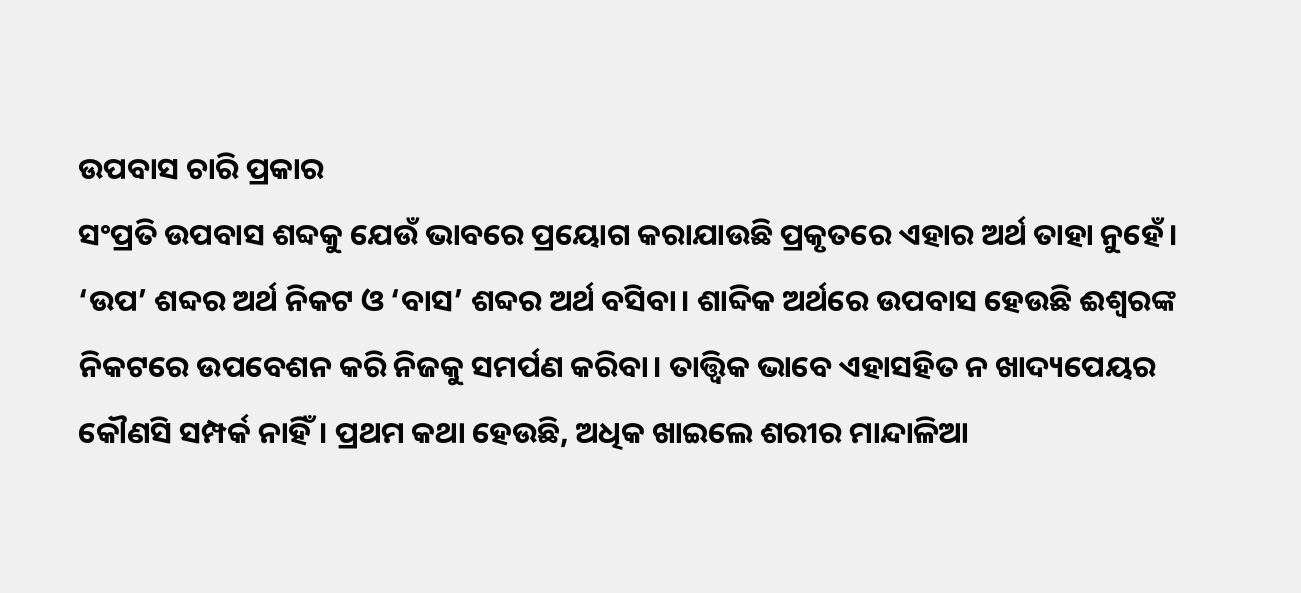ଉପବାସ ଚାରି ପ୍ରକାର
ସଂପ୍ରତି ଉପବାସ ଶବ୍ଦକୁ ଯେଉଁ ଭାବରେ ପ୍ରୟୋଗ କରାଯାଉଛି ପ୍ରକୃତରେ ଏହାର ଅର୍ଥ ତାହା ନୁହେଁ। ‘ଉପ’ ଶବ୍ଦର ଅର୍ଥ ନିକଟ ଓ ‘ବାସ’ ଶବ୍ଦର ଅର୍ଥ ବସିବା। ଶାବ୍ଦିକ ଅର୍ଥରେ ଉପବାସ ହେଉଛି ଈଶ୍ବରଙ୍କ ନିକଟରେ ଉପବେଶନ କରି ନିଜକୁ ସମର୍ପଣ କରିବା। ତାତ୍ତ୍ବିକ ଭାବେ ଏହାସହିତ ନ ଖାଦ୍ୟପେୟର କୌଣସି ସମ୍ପର୍କ ନାହିଁ। ପ୍ରଥମ କଥା ହେଉଛି, ଅଧିକ ଖାଇଲେ ଶରୀର ମାନ୍ଦାଳିଆ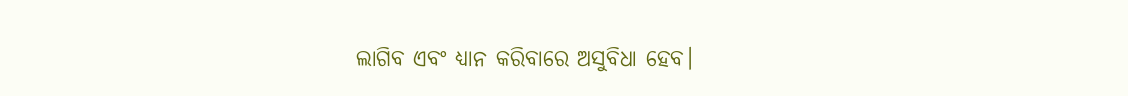ଲାଗିବ ଏବଂ ଧ୍ୟାନ କରିବାରେ ଅସୁବିଧା ହେବ।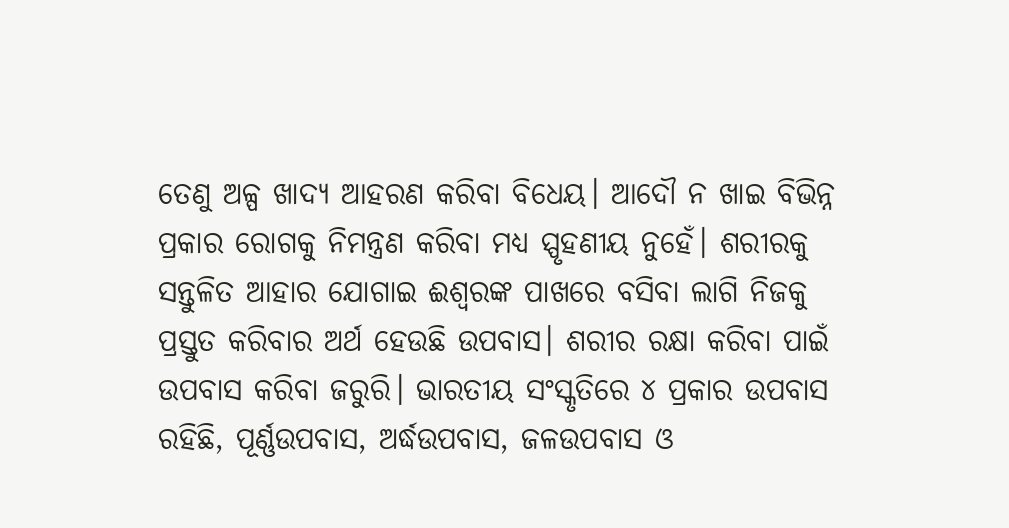ତେଣୁ ଅଳ୍ପ ଖାଦ୍ୟ ଆହରଣ କରିବା ବିଧେୟ। ଆଦୌ ନ ଖାଇ ବିଭିନ୍ନ ପ୍ରକାର ରୋଗକୁ ନିମନ୍ତ୍ରଣ କରିବା ମଧ୍ୟ ସ୍ପୃହଣୀୟ ନୁହେଁ। ଶରୀରକୁ ସନ୍ତୁଳିତ ଆହାର ଯୋଗାଇ ଈଶ୍ବରଙ୍କ ପାଖରେ ବସିବା ଲାଗି ନିଜକୁ ପ୍ରସ୍ତୁତ କରିବାର ଅର୍ଥ ହେଉଛି ଉପବାସ। ଶରୀର ରକ୍ଷା କରିବା ପାଇଁ ଉପବାସ କରିବା ଜରୁରି। ଭାରତୀୟ ସଂସ୍କୃତିରେ ୪ ପ୍ରକାର ଉପବାସ ରହିଛି, ପୂର୍ଣ୍ଣଉପବାସ, ଅର୍ଦ୍ଧଉପବାସ, ଜଳଉପବାସ ଓ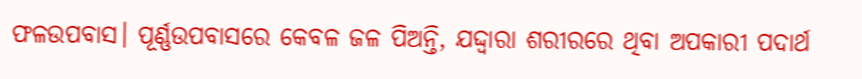ଫଳଉପବାସ। ପୂର୍ଣ୍ଣଉପବାସରେ କେବଳ ଜଳ ପିଅନ୍ତି, ଯଦ୍ଦ୍ବାରା ଶରୀରରେ ଥିବା ଅପକାରୀ ପଦାର୍ଥ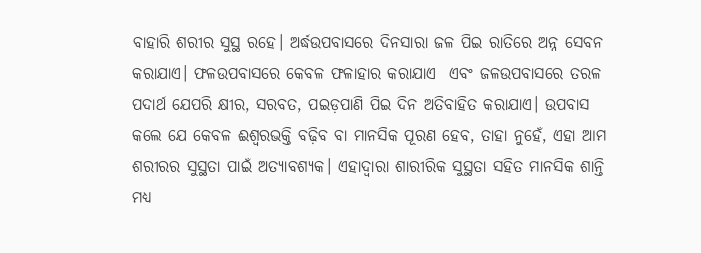ବାହାରି ଶରୀର ସୁସ୍ଥ ରହେ। ଅର୍ଦ୍ଧଉପବାସରେ ଦିନସାରା ଜଳ ପିଇ ରାତିରେ ଅନ୍ନ ସେବନ କରାଯାଏ। ଫଳଉପବାସରେ କେବଳ ଫଳାହାର କରାଯାଏ  ଏବଂ ଜଳଉପବାସରେ ତରଳ ପଦାର୍ଥ ଯେପରି କ୍ଷୀର, ସରବତ, ପଇଡ଼ପାଣି ପିଇ ଦିନ ଅତିବାହିତ କରାଯାଏ। ଉପବାସ କଲେ ଯେ କେବଳ ଈଶ୍ବରଭକ୍ତି ବଢ଼ିବ ବା ମାନସିକ ପୂରଣ ହେବ, ତାହା ନୁ‌ହେଁ, ଏହା ଆମ ଶରୀରର ସୁସ୍ଥତା ପାଇଁ ଅତ୍ୟାବଶ୍ୟକ। ଏହାଦ୍ବାରା ଶାରୀରିକ ସୁସ୍ଥତା ସହିତ ମାନସିକ ଶାନ୍ତି ମଧ୍ୟ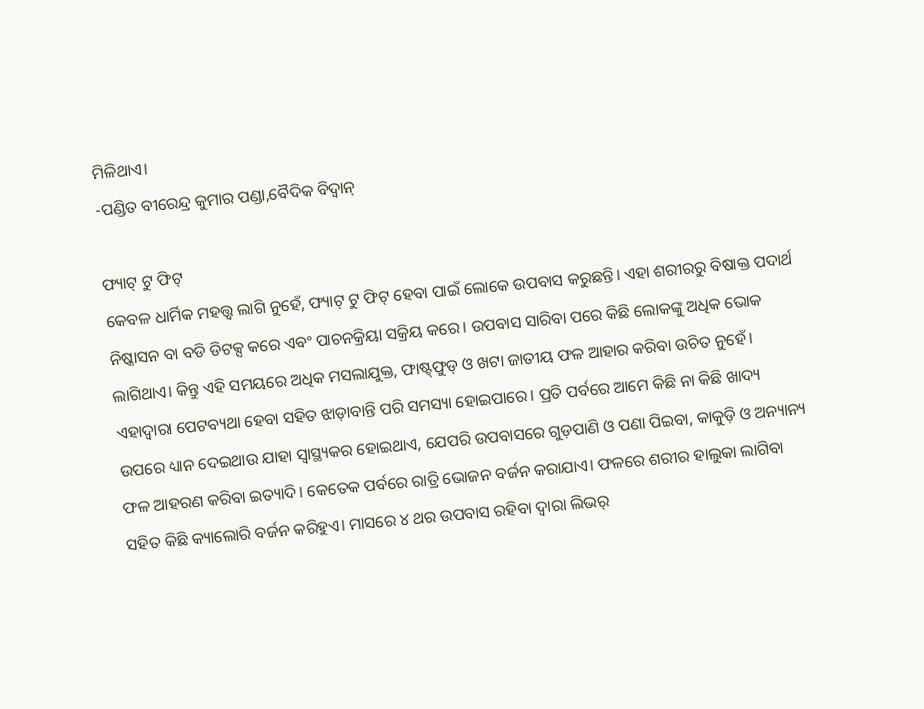ମିଳିଥାଏ।
-ପଣ୍ଡିତ ବୀରେନ୍ଦ୍ର କୁମାର ପଣ୍ଡା,ବୈଦିକ ବିଦ୍ବାନ୍‌

ଫ୍ୟାଟ୍‌ ଟୁ ଫିଟ୍‌
କେବଳ ଧାର୍ମିକ ମହତ୍ତ୍ବ ଲାଗି ନୁହେଁ, ଫ୍ୟାଟ୍‌ ଟୁ ଫିଟ୍‌ ହେବା ପାଇଁ ଲୋକେ ଉପବାସ କରୁଛନ୍ତି। ଏହା ଶରୀରରୁ ବିଷାକ୍ତ ପଦାର୍ଥ ନିଷ୍କାସନ ବା ବଡି ଡିଟକ୍ସ କରେ ଏବଂ ପାଚନକ୍ରିୟା ସକ୍ରିୟ କରେ। ଉପବାସ ସାରିବା ପରେ କିଛି ଲୋକଙ୍କୁ ଅଧିକ ଭୋକ ଲାଗିଥାଏ। କିନ୍ତୁ ଏହି ସମୟରେ ଅଧିକ ମସଲାଯୁକ୍ତ, ଫାଷ୍ଟ୍‌ଫୁଡ୍‌ ଓ ଖଟା ଜାତୀୟ ଫଳ ଆହାର କରିବା ଉଚିତ ନୁହେଁ। ଏହାଦ୍ବାରା ପେଟବ୍ୟଥା ହେବା ସହିତ ଝାଡ଼ାବାନ୍ତି ପରି ସମସ୍ୟା ହୋଇପାରେ। ପ୍ରତି ପର୍ବରେ ଆମେ କିଛି ନା କିଛି ଖାଦ୍ୟ ଉପରେ ଧ୍ୟାନ ଦେଇଥାଉ ଯାହା ସ୍ବାସ୍ଥ୍ୟକର ହୋଇଥାଏ, ଯେପରି ଉପବାସରେ ଗୁଡ଼ପାଣି ଓ ପଣା ପିଇବା, କାକୁଡ଼ି ଓ ଅନ୍ୟାନ୍ୟ ଫଳ ଆହରଣ କରିବା ଇତ୍ୟାଦି। କେତେକ ପର୍ବରେ ରାତ୍ରି ଭୋଜନ ବର୍ଜନ କରାଯାଏ। ଫଳରେ ଶରୀର ହାଲୁକା ଲାଗିବ‌ା ସହିତ କିଛି କ୍ୟାଲୋରି ବର୍ଜନ କରିହୁଏ। ମାସରେ ୪ ଥର ଉପବାସ ରହିବା ଦ୍ୱାରା ଲିଭର୍‌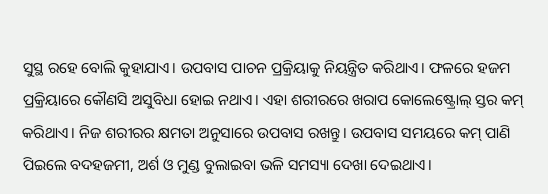ସୁସ୍ଥ ରହେ ବୋଲି କୁହାଯାଏ। ଉପବାସ ପାଚନ ପ୍ରକ୍ରିୟାକୁ ନିୟନ୍ତ୍ରିତ କରିଥାଏ। ଫଳରେ ହଜମ ପ୍ରକ୍ରିୟାରେ କୌଣସି ଅସୁବିଧା ହୋଇ ନଥାଏ। ଏହା ଶରୀରରେ ଖରାପ କୋଲେଷ୍ଟ୍ରୋଲ୍‌ ସ୍ତର କମ୍‌ କରିଥାଏ। ନିଜ ଶରୀରର କ୍ଷମତା ଅନୁସାରେ ଉପବାସ ରଖନ୍ତୁ। ଉପବାସ ସମୟରେ କମ୍‌ ପାଣି ପିଇଲେ ବଦହଜମୀ, ଅର୍ଶ ଓ ମୁଣ୍ଡ ବୁଲାଇବା ଭଳି ସମସ୍ୟା ଦେଖା ଦେଇଥାଏ।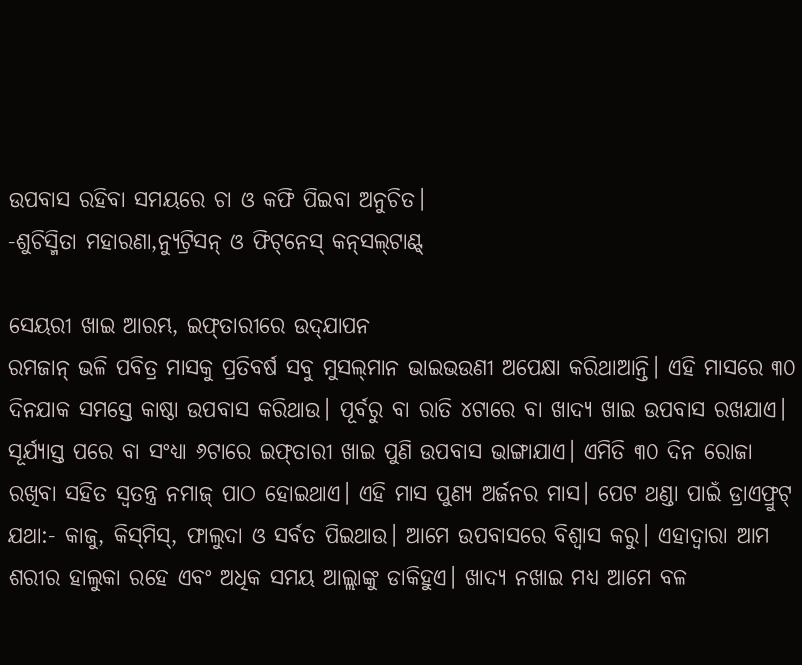ଉପବାସ ରହିବା ସମୟରେ ଚା ଓ କଫି ପିଇବା ଅନୁଚିତ।
-ଶୁଚିସ୍ମିତା ମହାରଣା,ନ୍ୟୁଟ୍ରିସନ୍‌ ଓ ଫିଟ୍‌ନେସ୍ କନ୍‌ସଲ୍‌ଟାଣ୍ଟ୍‌

ସେୟରୀ ଖାଇ ଆରମ୍ଭ, ଇଫ୍‌ତାରୀରେ ଉଦ୍‌ଯାପନ
ରମଜାନ୍‌ ଭଳି ପବିତ୍ର ମାସକୁ ପ୍ରତିବର୍ଷ ସବୁ ମୁସଲ୍‌ମାନ ଭାଇଭଉଣୀ ଅପେକ୍ଷା କରିଥାଆନ୍ତି। ଏହି ମାସରେ ୩୦ ଦିନଯାକ ସମସ୍ତେ କାଷ୍ଠା ଉପବାସ କରିଥାଉ। ପୂର୍ବରୁ ବା ରାତି ୪ଟାରେ ବା ଖାଦ୍ୟ ଖାଇ ଉପବାସ ରଖଯାଏ। ସୂର୍ଯ୍ୟାସ୍ତ ପରେ ବା ସଂଧ୍ୟା ୬ଟାରେ ଇଫ୍‌ତାରୀ ଖାଇ ପୁଣି ଉପବାସ ଭାଙ୍ଗାଯାଏ। ଏମିତି ୩୦ ଦିନ ରୋଜା ରଖିବା ସହିତ ସ୍ବତନ୍ତ୍ର ନମାଜ୍‌ ପାଠ ହୋଇଥାଏ। ଏହି ମାସ ପୁଣ୍ୟ ଅର୍ଜନର ମାସ। ପେଟ ଥଣ୍ଡା ପାଇଁ ଡ୍ରାଏଫ୍ରୁଟ୍‌ ଯଥା:- କାଜୁ, କିସ୍‌ମିସ୍‌, ଫାଲୁଦା ଓ ସର୍ବତ ପିଇଥାଉ। ଆମେ ଉପବାସରେ ବିଶ୍ବାସ କରୁ। ଏହାଦ୍ବାରା ଆମ ଶରୀର ହାଲୁକା ରହେ ଏବଂ ଅଧିକ ସମୟ ଆଲ୍ଲାଙ୍କୁ ଡାକିହୁଏ। ଖାଦ୍ୟ ନଖାଇ ମଧ୍ୟ ଆମେ ବଳ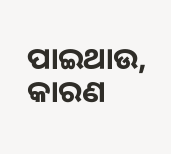ପାଇଥାଉ, କାରଣ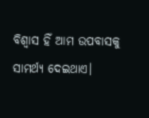ବିଶ୍ବାସ ହିଁ ଆମ ଉପବାସକୁ ସାମର୍ଥ୍ୟ ଦେଇଥାଏ।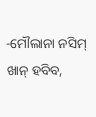-ମୌଲାନା ନସିମ୍‌ ଖାନ୍‌ ହବିବ,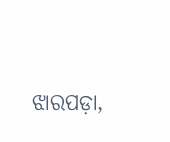ଝାରପଡ଼ା,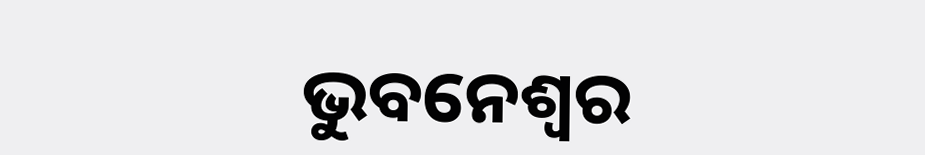ଭୁବନେଶ୍ବର